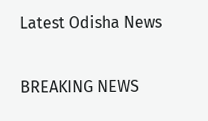Latest Odisha News

BREAKING NEWS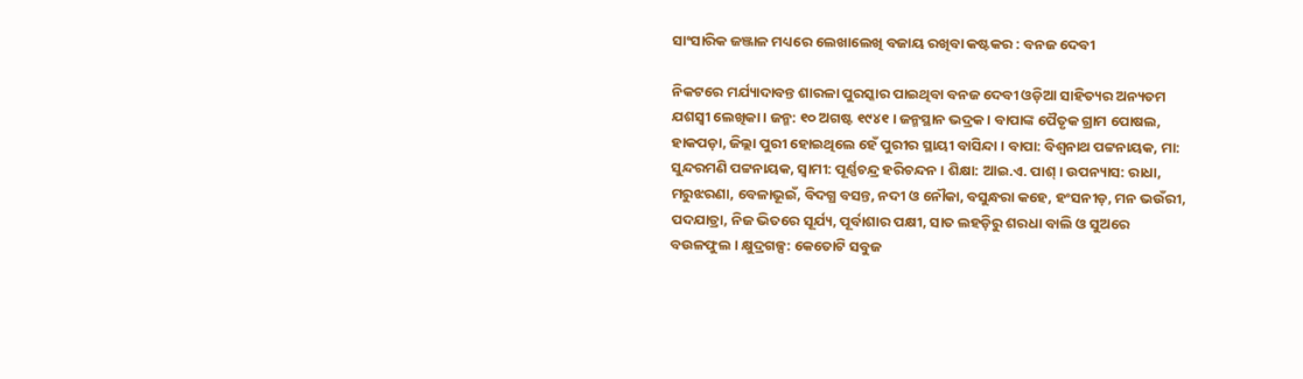ସାଂସାରିକ ଜଞ୍ଜାଳ ମଧ୍ୟରେ ଲେଖାଲେଖି ବଜାୟ ରଖିବା କଷ୍ଟକର : ବନଜ ଦେବୀ

ନିକଟରେ ମର୍ଯ୍ୟାଦାବନ୍ତ ଶାରଳା ପୁରସ୍କାର ପାଇଥିବା ବନଜ ଦେବୀ ଓଡ଼ିଆ ସାହିତ୍ୟର ଅନ୍ୟତମ ଯଶସ୍ୱୀ ଲେଖିକା । ଜନ୍ମ: ୧୦ ଅଗଷ୍ଟ ୧୯୪୧ । ଜନ୍ମସ୍ଥାନ ଭଦ୍ରକ । ବାପାଙ୍କ ପୈତୃକ ଗ୍ରାମ ପୋଷଲ, ହାକପଡ଼ା, ଜିଲ୍ଲା ପୁରୀ ହୋଇଥିଲେ ହେଁ ପୁରୀର ସ୍ଥାୟୀ ବାସିନ୍ଦା । ବାପା: ବିଶ୍ୱନାଥ ପଟ୍ଟନାୟକ, ମା: ସୁନ୍ଦରମଣି ପଟ୍ଟନାୟକ, ସ୍ୱାମୀ: ପୂର୍ଣ୍ଣଚନ୍ଦ୍ର ହରିଚନ୍ଦନ । ଶିକ୍ଷା: ଆଇ.ଏ. ପାଶ୍ । ଉପନ୍ୟାସ: ରାଧା, ମରୁଝରଣା, ବେଳାଭୂଇଁ, ବିଦଗ୍ଧ ବସନ୍ତ, ନଦୀ ଓ ନୌକା, ବସୁନ୍ଧରା କହେ, ହଂସନୀଡ଼, ମନ ଭଉଁରୀ, ପଦଯାତ୍ରା, ନିଜ ଭିତରେ ସୂର୍ଯ୍ୟ, ପୂର୍ବାଶାର ପକ୍ଷୀ, ସାତ ଲହଡ଼ିରୁ ଶରଧା ବାଲି ଓ ସୁଅରେ ବଉଳଫୁଲ । କ୍ଷୁଦ୍ରଗଳ୍ପ: କେତୋଟି ସବୁଜ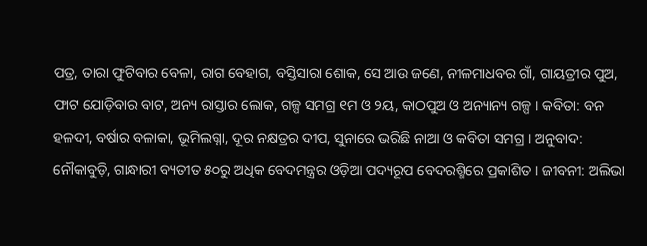ପତ୍ର, ତାରା ଫୁଟିବାର ବେଳା, ରାଗ ବେହାଗ, ବସ୍ତିସାରା ଶୋକ, ସେ ଆଉ ଜଣେ, ନୀଳମାଧବର ଗାଁ, ଗାୟତ୍ରୀର ପୁଅ, ଫାଟ ଯୋଡ଼ିବାର ବାଟ, ଅନ୍ୟ ରାସ୍ତାର ଲୋକ, ଗଳ୍ପ ସମଗ୍ର ୧ମ ଓ ୨ୟ, କାଠପୁଅ ଓ ଅନ୍ୟାନ୍ୟ ଗଳ୍ପ । କବିତା: ବନ ହଳଦୀ, ବର୍ଷାର ବଳାକା, ଭୂମିଲଗ୍ନା, ଦୂର ନକ୍ଷତ୍ରର ଦୀପ, ସୁନାରେ ଭରିଛି ନାଆ ଓ କବିତା ସମଗ୍ର । ଅନୁବାଦ: ନୌକାବୁଡ଼ି, ଗାନ୍ଧାରୀ ବ୍ୟତୀତ ୫୦ରୁ ଅଧିକ ବେଦମନ୍ତ୍ରର ଓଡ଼ିଆ ପଦ୍ୟରୂପ ବେଦରଶ୍ମିରେ ପ୍ରକାଶିତ । ଜୀବନୀ: ଅଲିଭା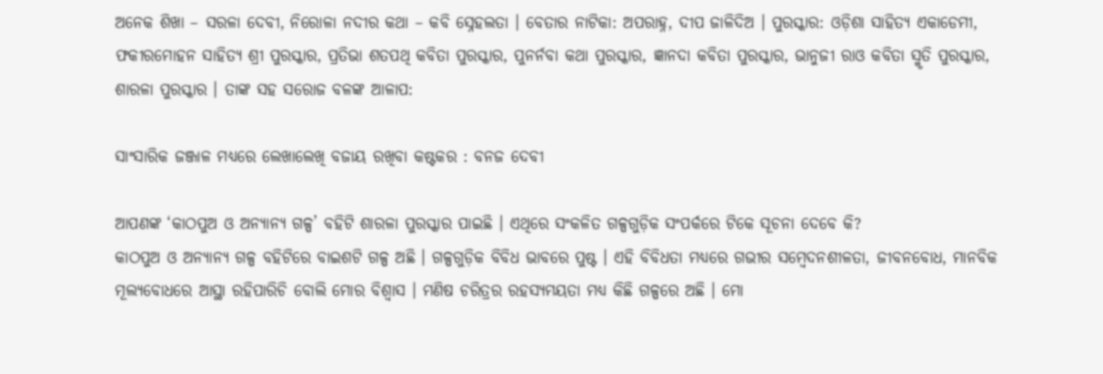ଅନେକ ଶିଖା – ସରଳା ଦେବୀ, ନିରୋଳା ନଦୀର କଥା – କବି ସ୍ନେହଲତା । ବେତାର ନାଟିକା: ଅପରାହ୍ନ, ଦୀପ ଜାଳିଦିଅ । ପୁରସ୍କାର: ଓଡ଼ିଶା ସାହିତ୍ୟ ଏକାଡେମୀ, ଫକୀରମୋହନ ସାହିତ୍ୟ ଶ୍ରୀ ପୁରସ୍କାର, ପ୍ରତିଭା ଶତପଥି କବିତା ପୁରସ୍କାର, ପୁନର୍ନବା କଥା ପୁରସ୍କାର, ଜ୍ଞାନଦା କବିତା ପୁରସ୍କାର, ଭାନୁଜୀ ରାଓ କବିତା ସ୍ମୃତି ପୁରସ୍କାର, ଶାରଳା ପୁରସ୍କାର । ତାଙ୍କ ସହ ସରୋଜ ବଳଙ୍କ ଆଳାପ:

ସାଂସାରିକ ଜଞ୍ଜାଳ ମଧ୍ୟରେ ଲେଖାଲେଖି ବଜାୟ ରଖିବା କଷ୍ଟକର : ବନଜ ଦେବୀ

ଆପଣଙ୍କ ‘କାଠପୁଅ ଓ ଅନ୍ୟାନ୍ୟ ଗଳ୍ପ’ ବହିଟି ଶାରଳା ପୁରସ୍କାର ପାଇଛି । ଏଥିରେ ସଂକଳିତ ଗଳ୍ପଗୁଡ଼ିକ ସଂପର୍କରେ ଟିକେ ସୂଚନା ଦେବେ କି?
କାଠପୁଅ ଓ ଅନ୍ୟାନ୍ୟ ଗଳ୍ପ ବହିଟିରେ ବାଇଶଟି ଗଳ୍ପ ଅଛି । ଗଳ୍ପଗୁଡ଼ିକ ବିବିଧ ଭାବରେ ପୁଷ୍ଟ । ଏହି ବିବିଧତା ମଧ୍ୟରେ ଗଭୀର ସମ୍ବେଦନଶୀଳତା, ଜୀବନବୋଧ, ମାନବିକ ମୂଲ୍ୟବୋଧରେ ଆସ୍ଥା ରହିପାରିଚି ବୋଲି ମୋର ବିଶ୍ୱାସ । ମଣିଷ ଚରିତ୍ରର ରହସ୍ୟମୟତା ମଧ୍ୟ କିଛି ଗଳ୍ପରେ ଅଛି । ମୋ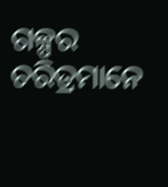ଗଳ୍ପର ଚରିତ୍ରମାନେ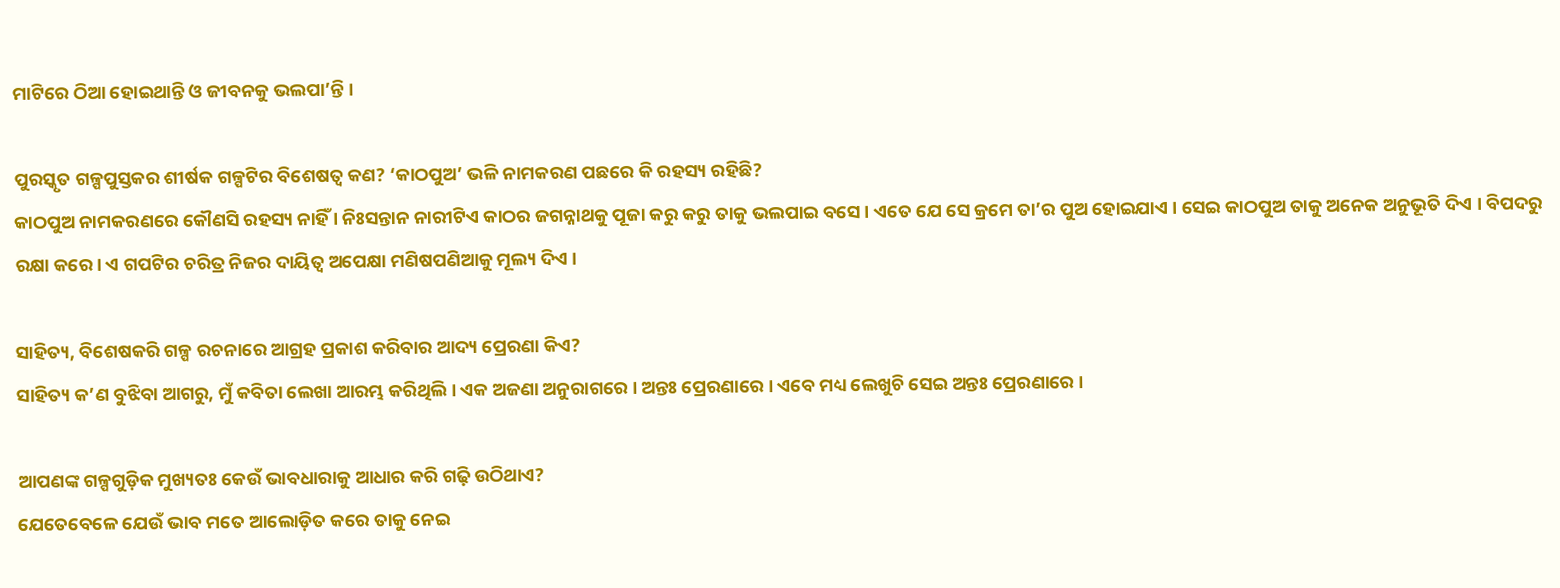ମାଟିରେ ଠିଆ ହୋଇଥାନ୍ତି ଓ ଜୀବନକୁ ଭଲପା’ନ୍ତି ।

ପୁରସ୍କୃତ ଗଳ୍ପପୁସ୍ତକର ଶୀର୍ଷକ ଗଳ୍ପଟିର ବିଶେଷତ୍ୱ କଣ? ‘କାଠପୁଅ’ ଭଳି ନାମକରଣ ପଛରେ କି ରହସ୍ୟ ରହିଛି?
କାଠପୁଅ ନାମକରଣରେ କୌଣସି ରହସ୍ୟ ନାହିଁ । ନିଃସନ୍ତାନ ନାରୀଟିଏ କାଠର ଜଗନ୍ନାଥକୁ ପୂଜା କରୁ କରୁ ତାକୁ ଭଲପାଇ ବସେ । ଏତେ ଯେ ସେ କ୍ରମେ ତା’ର ପୁଅ ହୋଇଯାଏ । ସେଇ କାଠପୁଅ ତାକୁ ଅନେକ ଅନୁଭୂତି ଦିଏ । ବିପଦରୁ ରକ୍ଷା କରେ। ଏ ଗପଟିର ଚରିତ୍ର ନିଜର ଦାୟିତ୍ୱ ଅପେକ୍ଷା ମଣିଷପଣିଆକୁ ମୂଲ୍ୟ ଦିଏ ।

ସାହିତ୍ୟ, ବିଶେଷକରି ଗଳ୍ପ ରଚନାରେ ଆଗ୍ରହ ପ୍ରକାଶ କରିବାର ଆଦ୍ୟ ପ୍ରେରଣା କିଏ?
ସାହିତ୍ୟ କ’ଣ ବୁଝିବା ଆଗରୁ, ମୁଁ କବିତା ଲେଖା ଆରମ୍ଭ କରିଥିଲି । ଏକ ଅଜଣା ଅନୁରାଗରେ । ଅନ୍ତଃ ପ୍ରେରଣାରେ । ଏବେ ମଧ୍ୟ ଲେଖୁଚି ସେଇ ଅନ୍ତଃ ପ୍ରେରଣାରେ ।

ଆପଣଙ୍କ ଗଳ୍ପଗୁଡ଼ିକ ମୁଖ୍ୟତଃ କେଉଁ ଭାବଧାରାକୁ ଆଧାର କରି ଗଢ଼ି ଉଠିଥାଏ?
ଯେତେବେଳେ ଯେଉଁ ଭାବ ମତେ ଆଲୋଡ଼ିତ କରେ ତାକୁ ନେଇ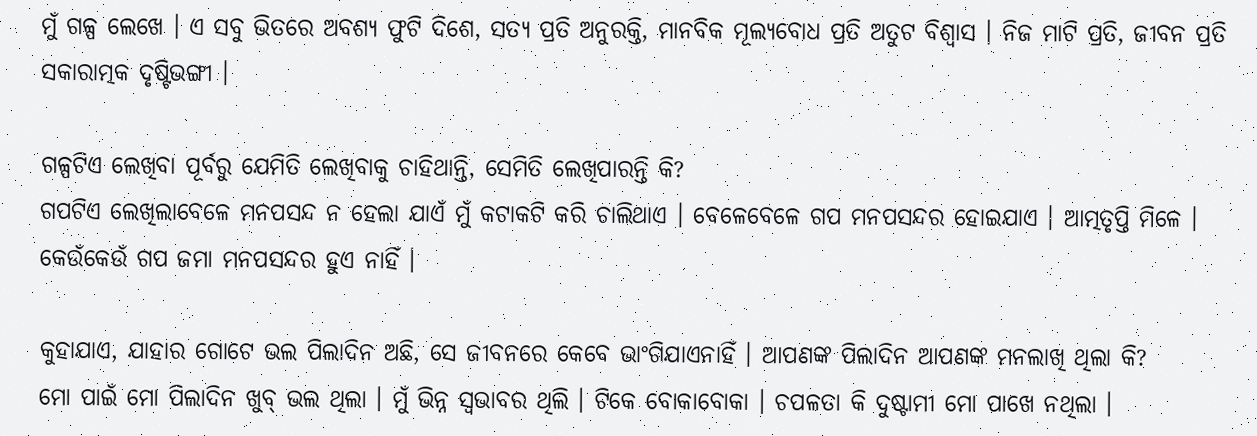ମୁଁ ଗଳ୍ପ ଲେଖେ । ଏ ସବୁ ଭିତରେ ଅବଶ୍ୟ ଫୁଟି ଦିଶେ, ସତ୍ୟ ପ୍ରତି ଅନୁରକ୍ତି, ମାନବିକ ମୂଲ୍ୟବୋଧ ପ୍ରତି ଅତୁଟ ବିଶ୍ୱାସ । ନିଜ ମାଟି ପ୍ରତି, ଜୀବନ ପ୍ରତି ସକାରାତ୍ମକ ଦୃଷ୍ଟିଭଙ୍ଗୀ ।

ଗଳ୍ପଟିଏ ଲେଖିବା ପୂର୍ବରୁ ଯେମିତି ଲେଖିବାକୁ ଚାହିଥାନ୍ତି, ସେମିତି ଲେଖିପାରନ୍ତି କି?
ଗପଟିଏ ଲେଖିଲାବେଳେ ମନପସନ୍ଦ ନ ହେଲା ଯାଏଁ ମୁଁ କଟାକଟି କରି ଚାଲିଥାଏ । ବେଳେବେଳେ ଗପ ମନପସନ୍ଦର ହୋଇଯାଏ । ଆତ୍ମତୃପ୍ତି ମିଳେ । କେଉଁକେଉଁ ଗପ ଜମା ମନପସନ୍ଦର ହୁଏ ନାହିଁ ।

କୁହାଯାଏ, ଯାହାର ଗୋଟେ ଭଲ ପିଲାଦିନ ଅଛି, ସେ ଜୀବନରେ କେବେ ଭାଂଗିଯାଏନାହିଁ । ଆପଣଙ୍କ ପିଲାଦିନ ଆପଣଙ୍କ ମନଲାଖି ଥିଲା କି?
ମୋ ପାଇଁ ମୋ ପିଲାଦିନ ଖୁବ୍ ଭଲ ଥିଲା । ମୁଁ ଭିନ୍ନ ସ୍ୱଭାବର ଥିଲି । ଟିକେ ବୋକାବୋକା । ଚପଳତା କି ଦୁଷ୍ଟାମୀ ମୋ ପାଖେ ନଥିଲା ।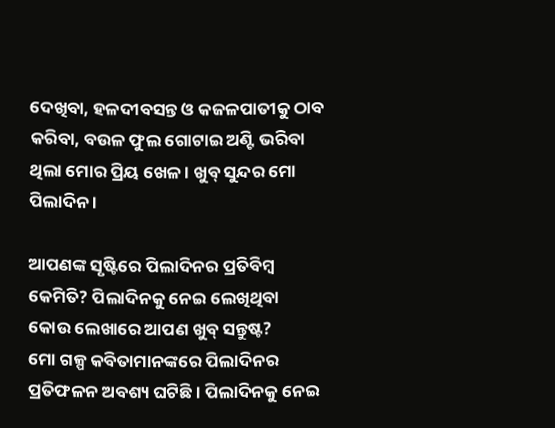ଦେଖିବା, ହଳଦୀବସନ୍ତ ଓ କଜଳପାତୀକୁ ଠାବ କରିବା, ବଉଳ ଫୁଲ ଗୋଟାଇ ଅଣ୍ଟି ଭରିବା ଥିଲା ମୋର ପ୍ରିୟ ଖେଳ । ଖୁବ୍ ସୁନ୍ଦର ମୋ ପିଲାଦିନ ।

ଆପଣଙ୍କ ସୃଷ୍ଟିରେ ପିଲାଦିନର ପ୍ରତିବିମ୍ବ କେମିତି? ପିଲାଦିନକୁ ନେଇ ଲେଖିଥିବା କୋଉ ଲେଖାରେ ଆପଣ ଖୁବ୍‍ ସନ୍ତୁଷ୍ଟ?
ମୋ ଗଳ୍ପ କବିତାମାନଙ୍କରେ ପିଲାଦିନର ପ୍ରତିଫଳନ ଅବଶ୍ୟ ଘଟିଛି । ପିଲାଦିନକୁ ନେଇ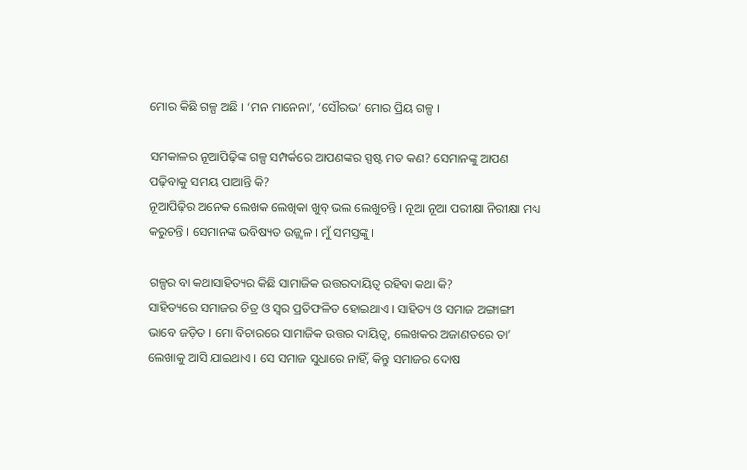ମୋର କିଛି ଗଳ୍ପ ଅଛି । ‘ମନ ମାନେନା’, ‘ସୌରଭ’ ମୋର ପ୍ରିୟ ଗଳ୍ପ ।

ସମକାଳର ନୂଆପିଢ଼ିଙ୍କ ଗଳ୍ପ ସମ୍ପର୍କରେ ଆପଣଙ୍କର ସ୍ପଷ୍ଟ ମତ କଣ? ସେମାନଙ୍କୁ ଆପଣ ପଢ଼ିବାକୁ ସମୟ ପାଆନ୍ତି କି?
ନୂଆପିଢ଼ିର ଅନେକ ଲେଖକ ଲେଖିକା ଖୁବ୍ ଭଲ ଲେଖୁଚନ୍ତି । ନୂଆ ନୂଆ ପରୀକ୍ଷା ନିରୀକ୍ଷା ମଧ୍ୟ କରୁଚନ୍ତି । ସେମାନଙ୍କ ଭବିଷ୍ୟତ ଉଜ୍ଜ୍ୱଳ । ମୁଁ ସମସ୍ତଙ୍କୁ ।

ଗଳ୍ପର ବା କଥାସାହିତ୍ୟର କିଛି ସାମାଜିକ ଉତ୍ତରଦାୟିତ୍ୱ ରହିବା କଥା କି?
ସାହିତ୍ୟରେ ସମାଜର ଚିତ୍ର ଓ ସ୍ୱର ପ୍ରତିଫଳିତ ହୋଇଥାଏ । ସାହିତ୍ୟ ଓ ସମାଜ ଅଙ୍ଗାଙ୍ଗୀ ଭାବେ ଜଡ଼ିତ । ମୋ ବିଚାରରେ ସାମାଜିକ ଉତ୍ତର ଦାୟିତ୍ୱ, ଲେଖକର ଅଜାଣତରେ ତା’ ଲେଖାକୁ ଆସି ଯାଇଥାଏ । ସେ ସମାଜ ସୁଧାରେ ନାହିଁ, କିନ୍ତୁ ସମାଜର ଦୋଷ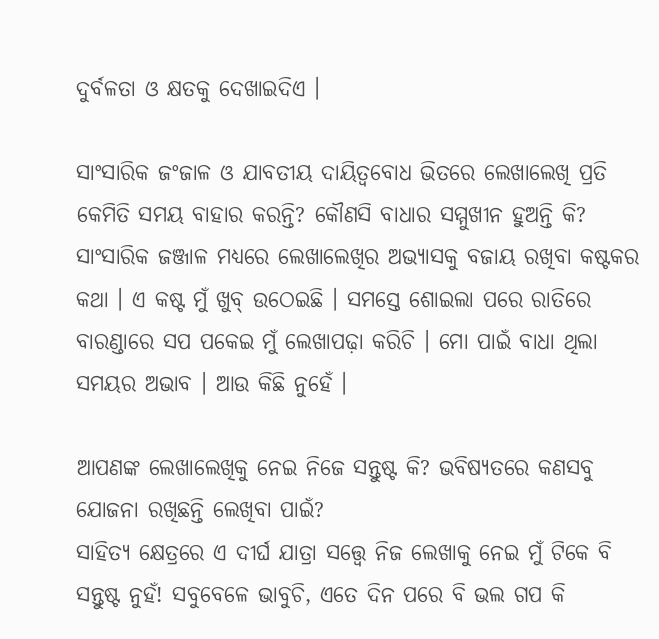ଦୁର୍ବଳତା ଓ କ୍ଷତକୁ ଦେଖାଇଦିଏ ।

ସାଂସାରିକ ଜଂଜାଳ ଓ ଯାବତୀୟ ଦାୟିତ୍ୱବୋଧ ଭିତରେ ଲେଖାଲେଖି ପ୍ରତି କେମିତି ସମୟ ବାହାର କରନ୍ତି? କୌଣସି ବାଧାର ସମ୍ମୁଖୀନ ହୁଅନ୍ତି କି?
ସାଂସାରିକ ଜଞ୍ଜାଳ ମଧ୍ୟରେ ଲେଖାଲେଖିର ଅଭ୍ୟାସକୁ ବଜାୟ ରଖିବା କଷ୍ଟକର କଥା । ଏ କଷ୍ଟ ମୁଁ ଖୁବ୍ ଉଠେଇଛି । ସମସ୍ତେ ଶୋଇଲା ପରେ ରାତିରେ ବାରଣ୍ଡାରେ ସପ ପକେଇ ମୁଁ ଲେଖାପଢ଼ା କରିଚି । ମୋ ପାଇଁ ବାଧା ଥିଲା ସମୟର ଅଭାବ । ଆଉ କିଛି ନୁହେଁ ।

ଆପଣଙ୍କ ଲେଖାଲେଖିକୁ ନେଇ ନିଜେ ସନ୍ତୁଷ୍ଟ କି? ଭବିଷ୍ୟତରେ କଣସବୁ ଯୋଜନା ରଖିଛନ୍ତି ଲେଖିବା ପାଇଁ?
ସାହିତ୍ୟ କ୍ଷେତ୍ରରେ ଏ ଦୀର୍ଘ ଯାତ୍ରା ସତ୍ତ୍ୱେ ନିଜ ଲେଖାକୁ ନେଇ ମୁଁ ଟିକେ ବି ସନ୍ତୁଷ୍ଟ ନୁହଁ! ସବୁବେଳେ ଭାବୁଚି, ଏତେ ଦିନ ପରେ ବି ଭଲ ଗପ କି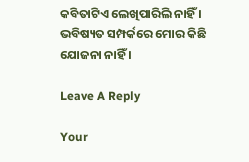କବିତାଟିଏ ଲେଖିପାରିଲି ନାହିଁ । ଭବିଷ୍ୟତ ସମ୍ପର୍କରେ ମୋର କିଛି ଯୋଜନା ନାହିଁ ।

Leave A Reply

Your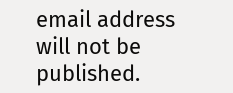email address will not be published.